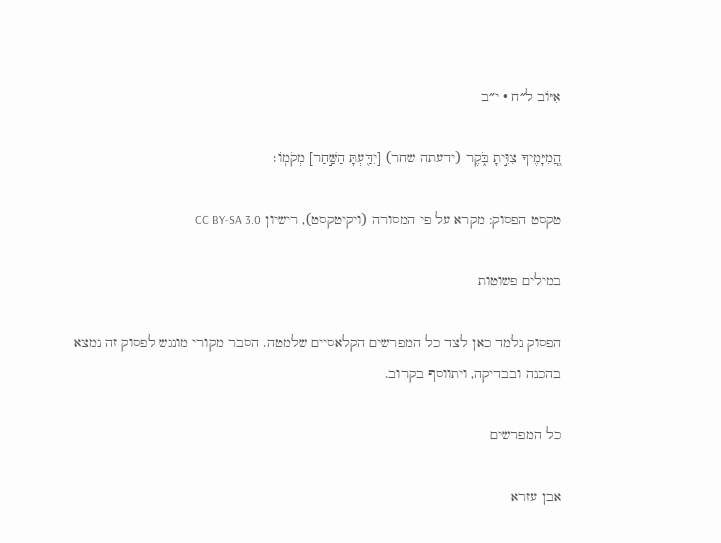אִיּוֹב ל״ח · י״ב

הֲֽ֭מִיָּמֶיךָ צִוִּ֣יתָ בֹּ֑קֶר (ידעתה שחר) [יִדַּ֖עְתָּ הַשַּׁ֣חַר] מְקֹמֽוֹ׃

טקסט הפסוק: מקרא על פי המסורה (ויקיטקסט), רישיון CC BY-SA 3.0

במילים פשוטות

הפסוק נלמד כאן לצד כל המפרשים הקלאסיים שלמטה. הסבר מקורי מונגש לפסוק זה נמצא בהכנה ובבדיקה, ויתווסף בקרוב.

כל המפרשים

אבן עזרא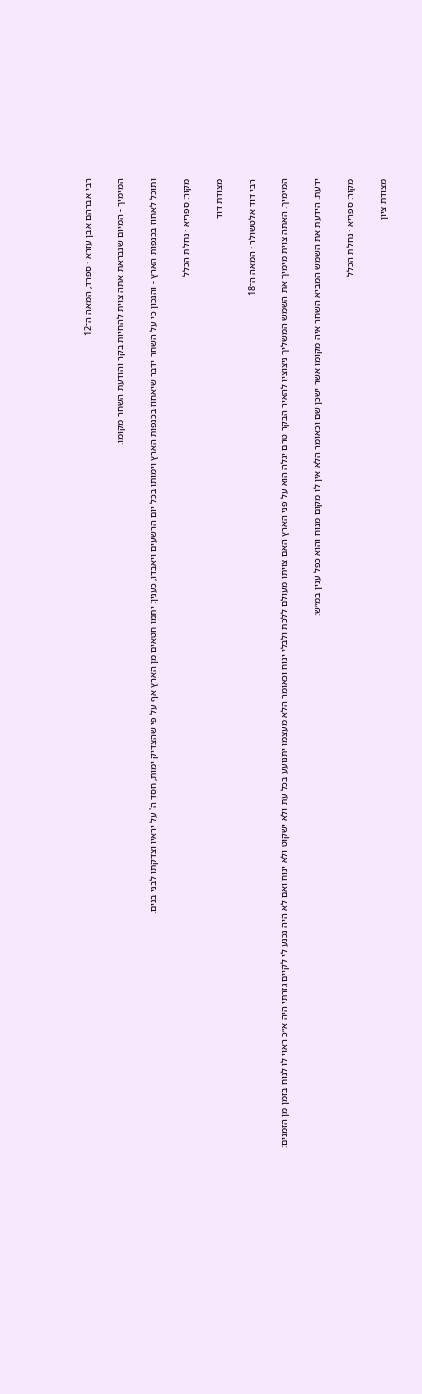רבי אברהם אבן עזרא · ספרד, המאה ה־12

המימיך - המיום שנבראת אתה צוית להחיות בקר והודעת השחר מקומו.

ותוכל לאחוז בכנפות הארץ - והנכון כי על השחר ידבר שיאחוז בכנפות הארץ וימותו בכל יום הרשעים ויאבדו, כענין: יתמו חטאים מן הארץ אף על פי שהצדיק ימות, חסד ה' על יראיו וצדקתו לבני בנים.

מקור: ספריא · נחלת הכלל

מצודת דוד

רבי דוד אלטשולר · המאה ה־18

המימיך. האתה צוית מימיך את השמש המשליך ניצוציו להאיר הבקר טרם יגלה הוא על פני הארץ האם צויתו מעולם ללכת ולבלי ינוח וכאומר הלא מעצמו יתנועע בכל עת ולא ישקוט ולא ינוח ואם לא היה נכנע לי לקיים גזרתי היה א״כ ראוי לו לנוח בזמן מן הזמנים:

ידעת. הידעת את השמש המביא השחר איה מקומו אשר ישכן שם וכאומר הלא אין לו מקום מנוח והוא כפל ענין במ״ש:

מקור: ספריא · נחלת הכלל

מצודת ציון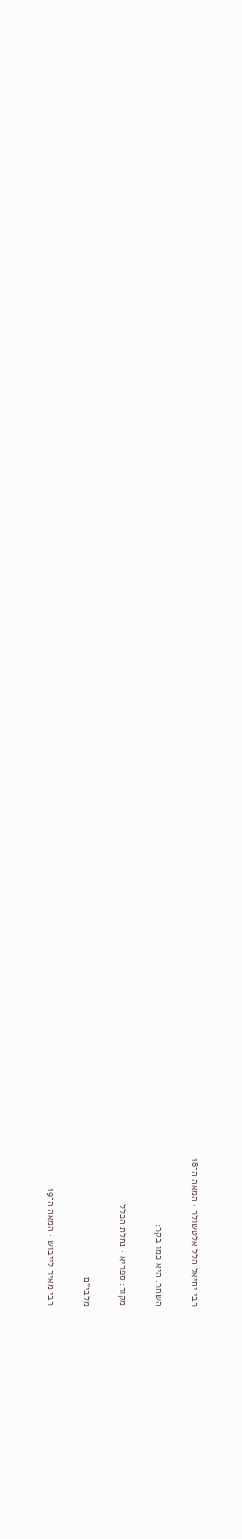רבי יחיאל הלל אלטשולר · המאה ה־18

השחר. היא כמו בקר:

מקור: ספריא · נחלת הכלל

מלבי״ם

רבי מאיר לייבוש · המאה ה־19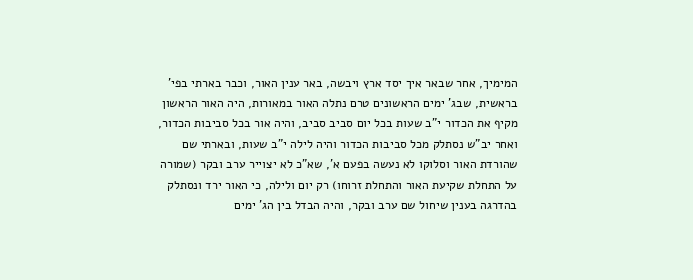המימיך, אחר שבאר איך יסד ארץ ויבשה, באר ענין האור, וכבר בארתי בפי' בראשית, שבג' ימים הראשונים טרם נתלה האור במאורות, היה האור הראשון מקיף את הכדור י"ב שעות בכל יום סביב סביב, והיה אור בכל סביבות הכדור, ואחר יב"ש נסתלק מכל סביבות הכדור והיה לילה י"ב שעות, ובארתי שם שהורדת האור וסלוקו לא נעשה בפעם א', שא"כ לא יצוייר ערב ובקר (שמורה על התחלת שקיעת האור והתחלת זרוחו) רק יום ולילה, כי האור ירד ונסתלק בהדרגה בענין שיחול שם ערב ובקר, והיה הבדל בין הג' ימים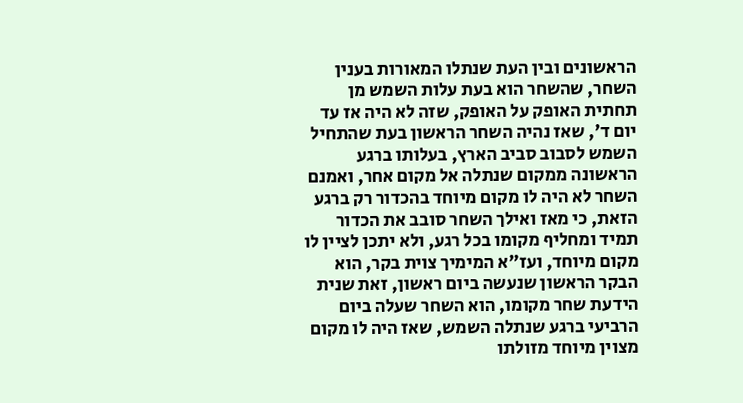הראשונים ובין העת שנתלו המאורות בענין השחר, שהשחר הוא בעת עלות השמש מן תחתית האופק על האופק, שזה לא היה אז עד יום ד', שאז נהיה השחר הראשון בעת שהתחיל השמש לסבוב סביב הארץ, בעלותו ברגע הראשונה ממקום שנתלה אל מקום אחר, ואמנם השחר לא היה לו מקום מיוחד בהכדור רק ברגע הזאת, כי מאז ואילך השחר סובב את הכדור תמיד ומחליף מקומו בכל רגע, ולא יתכן לציין לו מקום מיוחד, ועז"א המימיך צוית בקר, הוא הבקר הראשון שנעשה ביום ראשון, זאת שנית הידעת שחר מקומו, הוא השחר שעלה ביום הרביעי ברגע שנתלה השמש, שאז היה לו מקום מצוין מיוחד מזולתו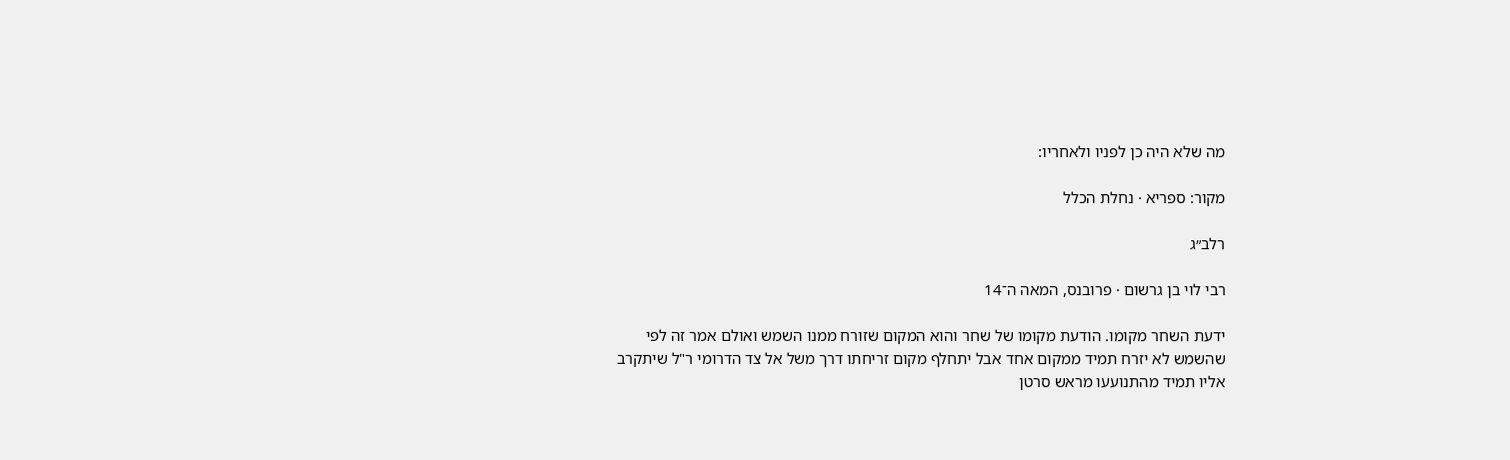מה שלא היה כן לפניו ולאחריו:

מקור: ספריא · נחלת הכלל

רלב״ג

רבי לוי בן גרשום · פרובנס, המאה ה־14

ידעת השחר מקומו. הודעת מקומו של שחר והוא המקום שזורח ממנו השמש ואולם אמר זה לפי שהשמש לא יזרח תמיד ממקום אחד אבל יתחלף מקום זריחתו דרך משל אל צד הדרומי ר"ל שיתקרב אליו תמיד מהתנועעו מראש סרטן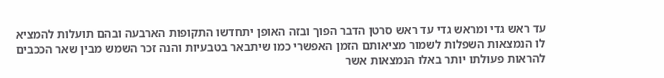עד ראש גדי ומראש גדי עד ראש סרטן הדבר הפוך ובזה האופן יתחדשו התקופות הארבעה ובהם תועלות להמציא לו הנמצאות השפלות לשמור מציאותם הזמן האפשרי כמו שיתבאר בטבעיות והנה זכר השמש מבין שאר הככבים להראות פעולתו יותר באלו הנמצאות אשר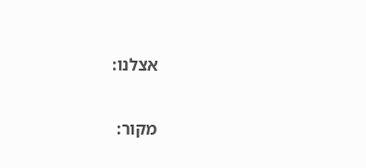אצלנו:

מקור: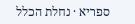ספריא · נחלת הכלל